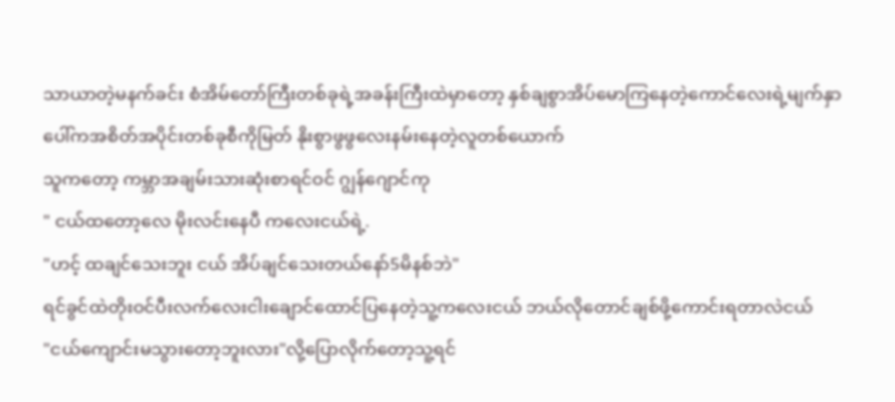သာယာတဲ့မနက်ခင်း စံအိမ်တော်ကြီးတစ်ခုရဲ့အခန်းကြီးထဲမှာတော့ နှစ်ချစွာအိပ်မောကြနေတဲ့ကောင်လေးရဲ့မျက်နှာပေါ်ကအစိတ်အပိုင်းတစ်ခုစီကိုမြတ် နိုးစွာဖွဖွလေးနမ်းနေတဲ့လူတစ်ယောက်
သူကတော့ ကမ္ဘာအချမ်းသားဆုံးစာရင်ဝင် ဂျွန်ဂျောင်ကု
" ငယ်ထတော့လေ မိုးလင်းနေပီ ကလေးငယ်ရဲ့.
"ဟင့် ထချင်သေးဘူး ငယ် အိပ်ချင်သေးတယ်နော်5မိနစ်ဘဲ"
ရင်ခွင်ထဲတိုးဝင်ပီးလက်လေးငါးချောင်ထောင်ပြနေတဲ့သူ့ကလေးငယ် ဘယ်လိုတောင်ချစ်ဖို့ကောင်းရတာလဲငယ်
"ငယ်ကျောင်းမသွားတော့ဘူးလား"လို့ပြောလိုက်တော့သူ့ရင်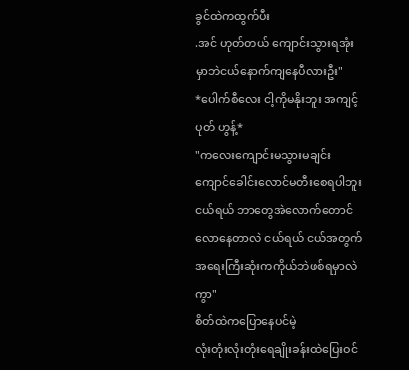ခွင်ထဲကထွက်ပီး
.အင် ဟုတ်တယ် ကျောင်းသွားရအုံးမှာဘဲငယ်နောက်ကျနေပီလားဦး"
*ပေါက်စီလေး ငါ့ကိုမနိုးဘူး အကျင့်ပုတ် ဟွန့်*
"ကလေးကျောင်းမသွားမချင်းကျောင်ခေါင်းလောင်မတီးစေရပါဘူးငယ်ရယ် ဘာတွေအဲလောက်တောင်လောနေတာလဲ ငယ်ရယ် ငယ်အတွက်အရေးကြီးဆုံးကကိုယ်ဘဲဖစ်ရမှာလဲကွာ"
စိတ်ထဲကပြောနေပင်မဲ့
လုံးတုံးလုံးတုံးရေချိုးခန်းထဲပြေးဝင်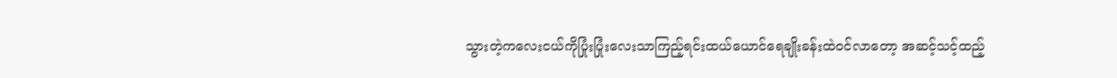သွားတဲ့ကလေးငယ်ကိုပြုံးပြုံးလေးသာကြည့်ရင်းထယ်ယောင်ရေချိုးခန်းထဲဝင်လာတော့ အဆင့်သင့်ထည့်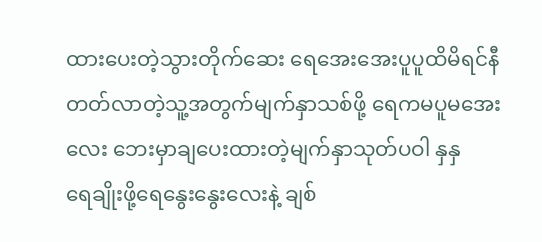ထားပေးတဲ့သွားတိုက်ဆေး ရေအေးအေးပူပူထိမိရင်နီတတ်လာတဲ့သူ့အတွက်မျက်နှာသစ်ဖို့ ရေကမပူမအေးလေး ဘေးမှာချပေးထားတဲ့မျက်နှာသုတ်ပဝါ နှနှ
ရေချိုးဖို့ရေနွေးနွေးလေးနဲ့ ချစ်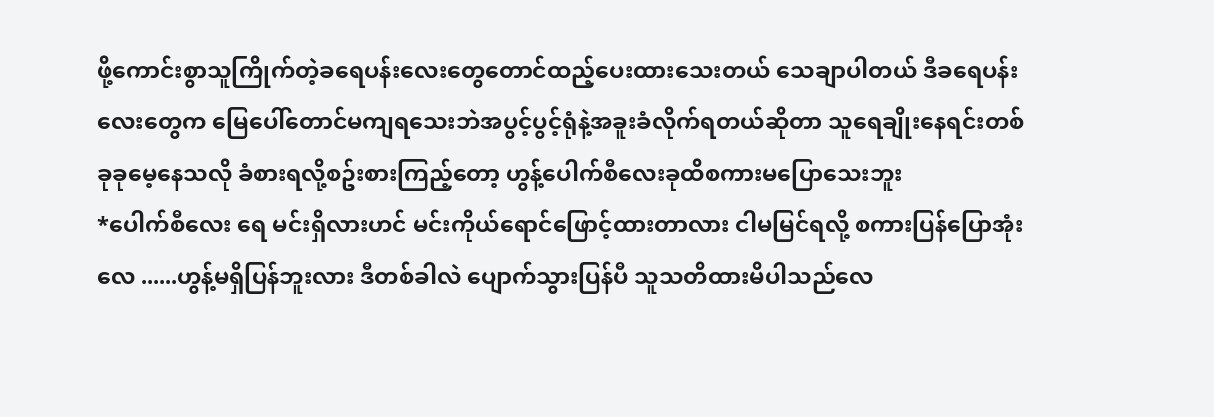ဖို့ကောင်းစွာသူကြိုက်တဲ့ခရေပန်းလေးတွေတောင်ထည့်ပေးထားသေးတယ် သေချာပါတယ် ဒီခရေပန်းလေးတွေက မြေပေါ်တောင်မကျရသေးဘဲအပွင့်ပွင့်ရုံနဲ့အခူးခံလိုက်ရတယ်ဆိုတာ သူရေချိုးနေရင်းတစ်ခုခုမေ့နေသလို ခံစားရလို့စဥ်းစားကြည့်တော့ ဟွန့်ပေါက်စီလေးခုထိစကားမပြောသေးဘူး
*ပေါက်စီလေး ရေ မင်းရှိလားဟင် မင်းကိုယ်ရောင်ဖြောင့်ထားတာလား ငါမမြင်ရလို့ စကားပြန်ပြောအုံးလေ ......ဟွန့်မရှိပြန်ဘူးလား ဒီတစ်ခါလဲ ပျောက်သွားပြန်ပီ သူသတိထားမိပါသည်လေ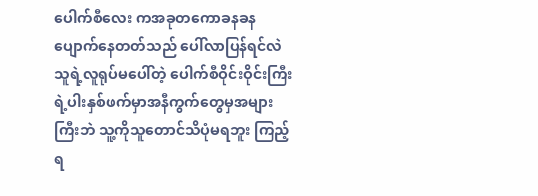ပေါက်စီလေး ကအခုတကောခနခနပျောက်နေတတ်သည် ပေါ်လာပြန်ရင်လဲ သူရဲ့လူရုပ်မပေါ်တဲ့ ပေါက်စီဝိုင်းဝိုင်းကြီးရဲ့ပါးနှစ်ဖက်မှာအနီကွက်တွေမှအများကြီးဘဲ သူ့ကိုသူတောင်သိပုံမရဘူး ကြည့်ရ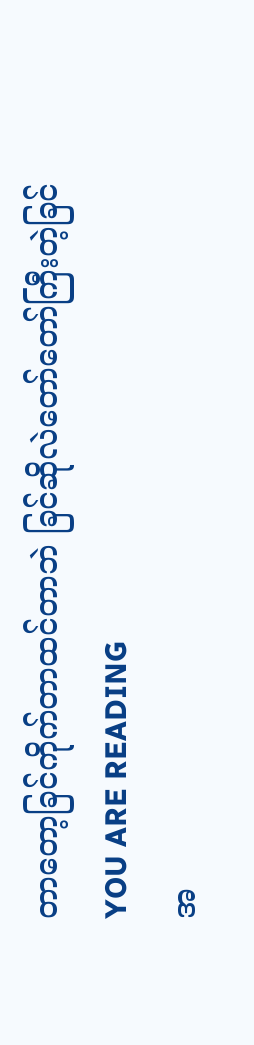တာတော့ခြင်ကိုက်တာထင်တာဘဲ ခြင်ဆိုလဲတော်တော်ကြီးတဲ့ခြင်
YOU ARE READING
အ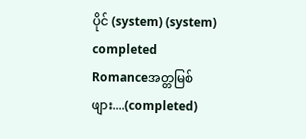ပိုင် (system) (system) completed
Romanceအတ္တမြစ်ဖျား....(completed)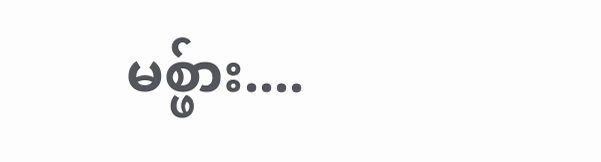မစ္ဖ်ား....